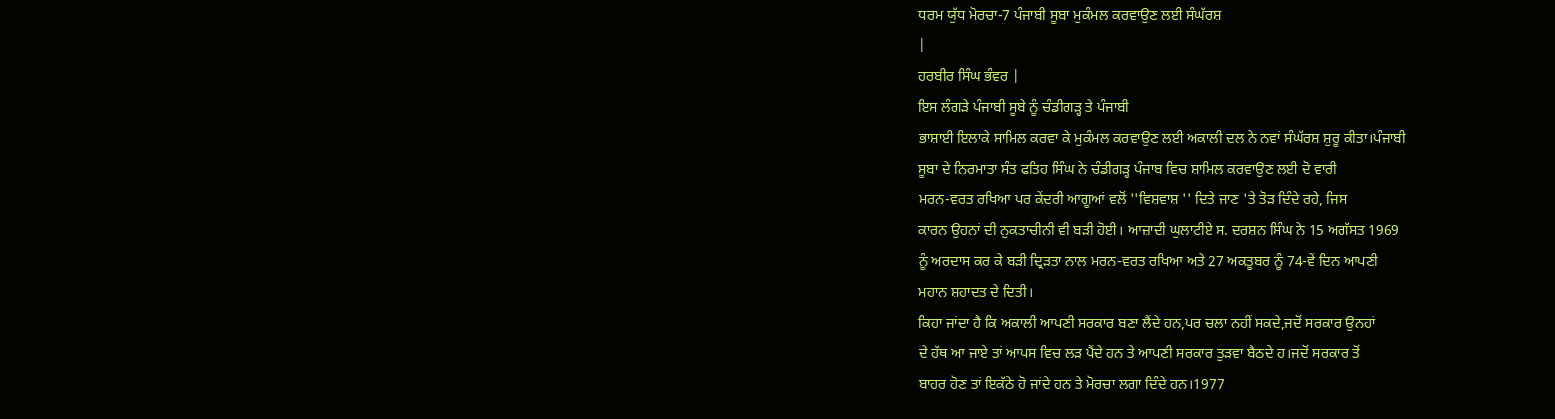ਧਰਮ ਯੁੱਧ ਮੋਰਚਾ-7 ਪੰਜਾਬੀ ਸੂਬਾ ਮੁਕੰਮਲ ਕਰਵਾਉਣ ਲਈ ਸੰਘੱਰਸ਼
|
ਹਰਬੀਰ ਸਿੰਘ ਭੰਵਰ |
ਇਸ ਲੰਗੜੇ ਪੰਜਾਬੀ ਸੂਬੇ ਨੂੰ ਚੰਡੀਗੜ੍ਹ ਤੇ ਪੰਜਾਬੀ
ਭਾਸ਼ਾਈ ਇਲਾਕੇ ਸਾਮਿਲ ਕਰਵਾ ਕੇ ਮੁਕੰਮਲ ਕਰਵਾਉਣ ਲਈ ਅਕਾਲੀ ਦਲ ਨੇ ਨਵਾਂ ਸੰਘੱਰਸ਼ ਸ਼ੁਰੂ ਕੀਤਾ।ਪੰਜਾਬੀ
ਸੂਬਾ ਦੇ ਨਿਰਮਾਤਾ ਸੰਤ ਫਤਿਹ ਸਿੰਘ ਨੇ ਚੰਡੀਗੜ੍ਹ ਪੰਜਾਬ ਵਿਚ ਸ਼ਾਮਿਲ ਕਰਵਾਉਣ ਲਈ ਦੋ ਵਾਰੀ
ਮਰਨ-ਵਰਤ ਰਖਿਆ ਪਰ ਕੇਂਦਰੀ ਆਗੂਆਂ ਵਲੋਂ ''ਵਿਸ਼ਵਾਸ਼ '' ਦਿਤੇ ਜਾਣ 'ਤੇ ਤੋੜ ਦਿੰਦੇ ਰਹੇ, ਜਿਸ
ਕਾਰਨ ਉਹਨਾਂ ਦੀ ਨੁਕਤਾਚੀਨੀ ਵੀ ਬੜੀ ਹੋਈ। ਆਜ਼ਾਦੀ ਘੁਲਾਟੀਏ ਸ. ਦਰਸ਼ਨ ਸਿੰਘ ਨੇ 15 ਅਗੱਸਤ 1969
ਨੂੰ ਅਰਦਾਸ ਕਰ ਕੇ ਬੜੀ ਦ੍ਰਿੜਤਾ ਨਾਲ ਮਰਨ-ਵਰਤ ਰਖਿਆ ਅਤੇ 27 ਅਕਤੂਬਰ ਨੂੰ 74-ਵੇਂ ਦਿਨ ਆਪਣੀ
ਮਹਾਨ ਸ਼ਹਾਦਤ ਦੇ ਦਿਤੀ।
ਕਿਹਾ ਜਾਂਦਾ ਹੈ ਕਿ ਅਕਾਲੀ ਆਪਣੀ ਸਰਕਾਰ ਬਣਾ ਲੈਂਦੇ ਹਨ,ਪਰ ਚਲਾ ਨਹੀਂ ਸਕਦੇ,ਜਦੋਂ ਸਰਕਾਰ ਉਨਹਾਂ
ਦੇ ਹੱਥ ਆ ਜਾਏ ਤਾਂ ਆਪਸ ਵਿਚ ਲੜ ਪੈਂਦੇ ਹਨ ਤੇ ਆਪਣੀ ਸਰਕਾਰ ਤੁੜਵਾ ਬੈਠਦੇ ਹ।ਜਦੋਂ ਸਰਕਾਰ ਤੋਂ
ਬਾਹਰ ਹੋਣ ਤਾਂ ਇਕੱਠੇ ਹੋ ਜਾਂਦੇ ਹਨ ਤੇ ਮੋਰਚਾ ਲਗਾ ਦਿੰਦੇ ਹਨ।1977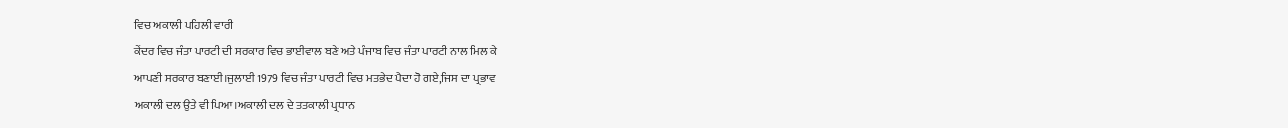ਵਿਚ ਅਕਾਲੀ ਪਹਿਲੀ ਵਾਰੀ
ਕੇਂਦਰ ਵਿਚ ਜੰਤਾ ਪਾਰਟੀ ਦੀ ਸਰਕਾਰ ਵਿਚ ਭਾਈਵਾਲ ਬਣੇ ਅਤੇ ਪੰਜਾਬ ਵਿਚ ਜੰਤਾ ਪਾਰਟੀ ਨਾਲ ਮਿਲ ਕੇ
ਆਪਣੀ ਸਰਕਾਰ ਬਣਾਈ।ਜੁਲਾਈ 1979 ਵਿਚ ਜੰਤਾ ਪਾਰਟੀ ਵਿਚ ਮਤਭੇਦ ਪੈਦਾ ਹੋ ਗਏ,ਜਿਸ ਦਾ ਪ੍ਰਭਾਵ
ਅਕਾਲੀ ਦਲ ਉਤੇ ਵੀ ਪਿਆ।ਅਕਾਲੀ ਦਲ ਦੇ ਤਤਕਾਲੀ ਪ੍ਰਧਾਨ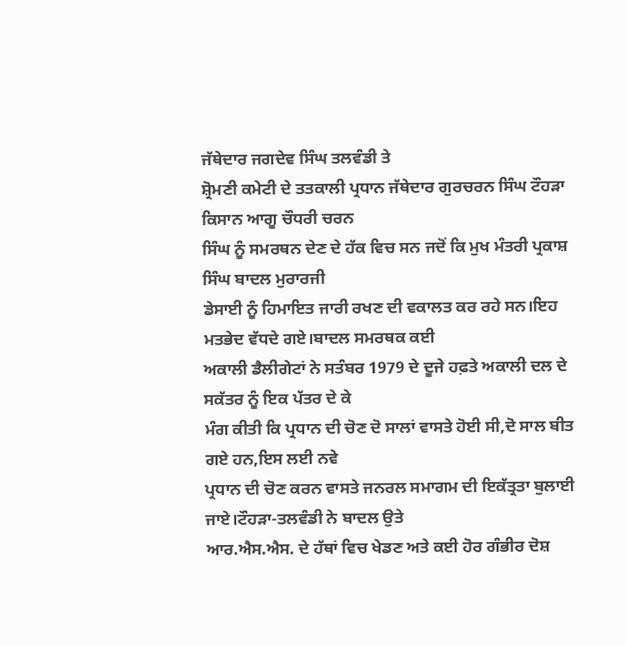ਜੱਥੇਦਾਰ ਜਗਦੇਵ ਸਿੰਘ ਤਲਵੰਡੀ ਤੇ
ਸ਼੍ਰੋਮਣੀ ਕਮੇਟੀ ਦੇ ਤਤਕਾਲੀ ਪ੍ਰਧਾਨ ਜੱਥੇਦਾਰ ਗੁਰਚਰਨ ਸਿੰਘ ਟੌਹੜਾ ਕਿਸਾਨ ਆਗੂ ਚੌਧਰੀ ਚਰਨ
ਸਿੰਘ ਨੂੰ ਸਮਰਥਨ ਦੇਣ ਦੇ ਹੱਕ ਵਿਚ ਸਨ ਜਦੋਂ ਕਿ ਮੁਖ ਮੰਤਰੀ ਪ੍ਰਕਾਸ਼ ਸਿੰਘ ਬਾਦਲ ਮੁਰਾਰਜੀ
ਡੇਸਾਈ ਨੂੰ ਹਿਮਾਇਤ ਜਾਰੀ ਰਖਣ ਦੀ ਵਕਾਲਤ ਕਰ ਰਹੇ ਸਨ।ਇਹ ਮਤਭੇਦ ਵੱਧਦੇ ਗਏ।ਬਾਦਲ ਸਮਰਥਕ ਕਈ
ਅਕਾਲੀ ਡੈਲੀਗੇਟਾਂ ਨੇ ਸਤੰਬਰ 1979 ਦੇ ਦੂਜੇ ਹਫ਼ਤੇ ਅਕਾਲੀ ਦਲ ਦੇ ਸਕੱਤਰ ਨੂੰ ਇਕ ਪੱਤਰ ਦੇ ਕੇ
ਮੰਗ ਕੀਤੀ ਕਿ ਪ੍ਰਧਾਨ ਦੀ ਚੋਣ ਦੋ ਸਾਲਾਂ ਵਾਸਤੇ ਹੋਈ ਸੀ,ਦੋ ਸਾਲ ਬੀਤ ਗਏ ਹਨ,ਇਸ ਲਈ ਨਵੇ
ਪ੍ਰਧਾਨ ਦੀ ਚੋਣ ਕਰਨ ਵਾਸਤੇ ਜਨਰਲ ਸਮਾਗਮ ਦੀ ਇਕੱਤ੍ਰਤਾ ਬੁਲਾਈ ਜਾਏ।ਟੌਹੜਾ-ਤਲਵੰਡੀ ਨੇ ਬਾਦਲ ਉਤੇ
ਆਰ.ਐਸ.ਐਸ. ਦੇ ਹੱਥਾਂ ਵਿਚ ਖੇਡਣ ਅਤੇ ਕਈ ਹੋਰ ਗੰਭੀਰ ਦੋਸ਼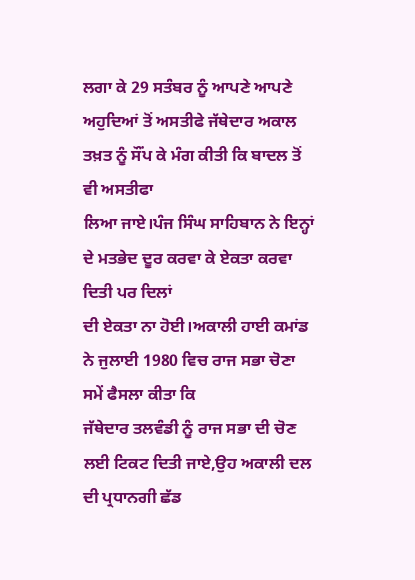ਲਗਾ ਕੇ 29 ਸਤੰਬਰ ਨੂੰ ਆਪਣੇ ਆਪਣੇ
ਅਹੁਦਿਆਂ ਤੋਂ ਅਸਤੀਫੇ ਜੱਥੇਦਾਰ ਅਕਾਲ ਤਖ਼ਤ ਨੂੰ ਸੌਂਪ ਕੇ ਮੰਗ ਕੀਤੀ ਕਿ ਬਾਦਲ ਤੋਂ ਵੀ ਅਸਤੀਫਾ
ਲਿਆ ਜਾਏ।ਪੰਜ ਸਿੰਘ ਸਾਹਿਬਾਨ ਨੇ ਇਨ੍ਹਾਂ ਦੇ ਮਤਭੇਦ ਦੂਰ ਕਰਵਾ ਕੇ ਏਕਤਾ ਕਰਵਾ ਦਿਤੀ ਪਰ ਦਿਲਾਂ
ਦੀ ਏਕਤਾ ਨਾ ਹੋਈ।ਅਕਾਲੀ ਹਾਈ ਕਮਾਂਡ ਨੇ ਜੁਲਾਈ 1980 ਵਿਚ ਰਾਜ ਸਭਾ ਚੋਣਾ ਸਮੇਂ ਫੈਸਲਾ ਕੀਤਾ ਕਿ
ਜੱਥੇਦਾਰ ਤਲਵੰਡੀ ਨੂੰ ਰਾਜ ਸਭਾ ਦੀ ਚੋਣ ਲਈ ਟਿਕਟ ਦਿਤੀ ਜਾਏ,ਉਹ ਅਕਾਲੀ ਦਲ ਦੀ ਪ੍ਰਧਾਨਗੀ ਛੱਡ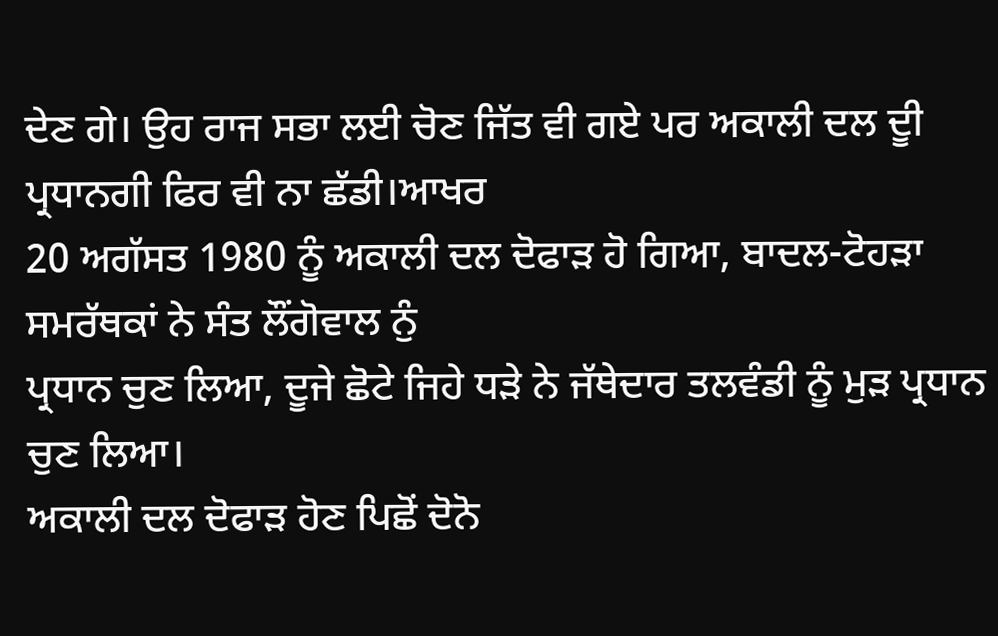ਦੇਣ ਗੇ। ਉਹ ਰਾਜ ਸਭਾ ਲਈ ਚੋਣ ਜਿੱਤ ਵੀ ਗਏ ਪਰ ਅਕਾਲੀ ਦਲ ਦੂੀ ਪ੍ਰਧਾਨਗੀ ਫਿਰ ਵੀ ਨਾ ਛੱਡੀ।ਆਖਰ
20 ਅਗੱਸਤ 1980 ਨੂੰ ਅਕਾਲੀ ਦਲ ਦੋਫਾੜ ਹੋ ਗਿਆ, ਬਾਦਲ-ਟੋਹੜਾ ਸਮਰੱਥਕਾਂ ਨੇ ਸੰਤ ਲੌਂਗੋਵਾਲ ਨੁੰ
ਪ੍ਰਧਾਨ ਚੁਣ ਲਿਆ, ਦੂਜੇ ਛੋਟੇ ਜਿਹੇ ਧੜੇ ਨੇ ਜੱਥੇਦਾਰ ਤਲਵੰਡੀ ਨੂੰ ਮੁੜ ਪ੍ਰਧਾਨ ਚੁਣ ਲਿਆ।
ਅਕਾਲੀ ਦਲ ਦੋਫਾੜ ਹੋਣ ਪਿਛੋਂ ਦੋਨੋ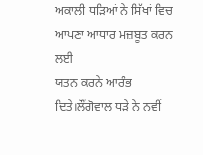ਅਕਾਲੀ ਧੜਿਆਂ ਨੇ ਸਿੱਖਾਂ ਵਿਚ ਆਪਣਾ ਆਧਾਰ ਮਜ਼ਬੂਤ ਕਰਨ ਲਈ
ਯਤਨ ਕਰਨੇ ਆਰੰਭ ਦਿਤੇ।ਲੌਂਗੋਵਾਲ ਧੜੇ ਨੇ ਨਵੀਂ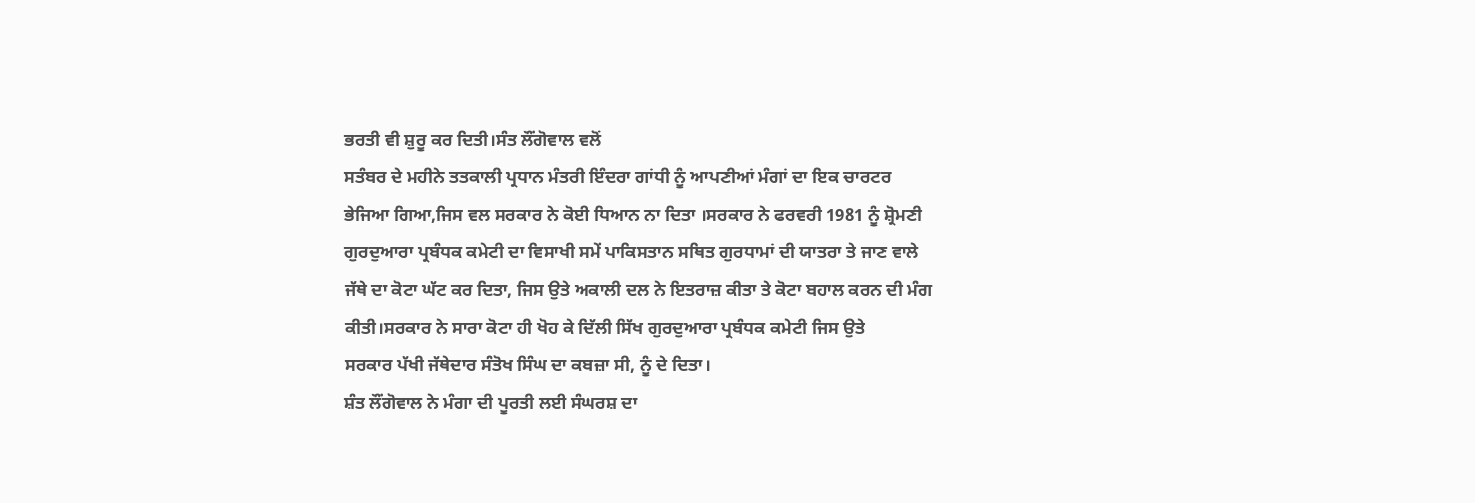ਭਰਤੀ ਵੀ ਸ਼ੁਰੂ ਕਰ ਦਿਤੀ।ਸੰਤ ਲੌਂਗੋਵਾਲ ਵਲੋਂ
ਸਤੰਬਰ ਦੇ ਮਹੀਨੇ ਤਤਕਾਲੀ ਪ੍ਰਧਾਨ ਮੰਤਰੀ ਇੰਦਰਾ ਗਾਂਧੀ ਨੂੰ ਆਪਣੀਆਂ ਮੰਗਾਂ ਦਾ ਇਕ ਚਾਰਟਰ
ਭੇਜਿਆ ਗਿਆ,ਜਿਸ ਵਲ ਸਰਕਾਰ ਨੇ ਕੋਈ ਧਿਆਨ ਨਾ ਦਿਤਾ ।ਸਰਕਾਰ ਨੇ ਫਰਵਰੀ 1981 ਨੂੰ ਸ਼੍ਰੋਮਣੀ
ਗੁਰਦੁਆਰਾ ਪ੍ਰਬੰਧਕ ਕਮੇਟੀ ਦਾ ਵਿਸਾਖੀ ਸਮੇਂ ਪਾਕਿਸਤਾਨ ਸਥਿਤ ਗੁਰਧਾਮਾਂ ਦੀ ਯਾਤਰਾ ਤੇ ਜਾਣ ਵਾਲੇ
ਜੱਥੇ ਦਾ ਕੋਟਾ ਘੱਟ ਕਰ ਦਿਤਾ, ਜਿਸ ਉਤੇ ਅਕਾਲੀ ਦਲ ਨੇ ਇਤਰਾਜ਼ ਕੀਤਾ ਤੇ ਕੋਟਾ ਬਹਾਲ ਕਰਨ ਦੀ ਮੰਗ
ਕੀਤੀ।ਸਰਕਾਰ ਨੇ ਸਾਰਾ ਕੋਟਾ ਹੀ ਖੋਹ ਕੇ ਦਿੱਲੀ ਸਿੱਖ ਗੁਰਦੁਆਰਾ ਪ੍ਰਬੰਧਕ ਕਮੇਟੀ ਜਿਸ ਉਤੇ
ਸਰਕਾਰ ਪੱਖੀ ਜੱਥੇਦਾਰ ਸੰਤੋਖ ਸਿੰਘ ਦਾ ਕਬਜ਼ਾ ਸੀ, ਨੂੰ ਦੇ ਦਿਤਾ।
ਸ਼ੰਤ ਲੌਂਗੋਵਾਲ ਨੇ ਮੰਗਾ ਦੀ ਪੂਰਤੀ ਲਈ ਸੰਘਰਸ਼ ਦਾ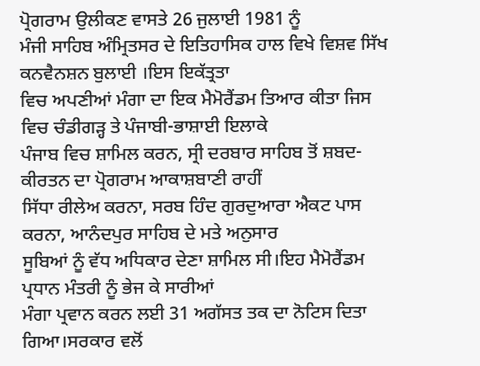ਪ੍ਰੋਗਰਾਮ ਉਲੀਕਣ ਵਾਸਤੇ 26 ਜੁਲਾਈ 1981 ਨੂੰ
ਮੰਜੀ ਸਾਹਿਬ ਅੰਮ੍ਰਿਤਸਰ ਦੇ ਇਤਿਹਾਸਿਕ ਹਾਲ ਵਿਖੇ ਵਿਸ਼ਵ ਸਿੱਖ ਕਨਵੈਨਸ਼ਨ ਬੁਲਾਈ ।ਇਸ ਇਕੱਤ੍ਰਤਾ
ਵਿਚ ਅਪਣੀਆਂ ਮੰਗਾ ਦਾ ਇਕ ਮੈਮੋਰੈਂਡਮ ਤਿਆਰ ਕੀਤਾ ਜਿਸ ਵਿਚ ਚੰਡੀਗੜ੍ਹ ਤੇ ਪੰਜਾਬੀ-ਭਾਸ਼ਾਈ ਇਲਾਕੇ
ਪੰਜਾਬ ਵਿਚ ਸ਼ਾਮਿਲ ਕਰਨ, ਸ੍ਰੀ ਦਰਬਾਰ ਸਾਹਿਬ ਤੋਂ ਸ਼ਬਦ-ਕੀਰਤਨ ਦਾ ਪ੍ਰੋਗਰਾਮ ਆਕਾਸ਼ਬਾਣੀ ਰਾਹੀਂ
ਸਿੱਧਾ ਰੀਲੇਅ ਕਰਨਾ, ਸਰਬ ਹਿੰਦ ਗੁਰਦੁਆਰਾ ਐਕਟ ਪਾਸ ਕਰਨਾ, ਆਨੰਦਪੁਰ ਸਾਹਿਬ ਦੇ ਮਤੇ ਅਨੁਸਾਰ
ਸੂਬਿਆਂ ਨੂੰ ਵੱਧ ਅਧਿਕਾਰ ਦੇਣਾ ਸ਼ਾਮਿਲ ਸੀ।ਇਹ ਮੈਮੋਰੈਂਡਮ ਪ੍ਰਧਾਨ ਮੰਤਰੀ ਨੂੰ ਭੇਜ ਕੇ ਸਾਰੀਆਂ
ਮੰਗਾ ਪ੍ਰਵਾਨ ਕਰਨ ਲਈ 31 ਅਗੱਸਤ ਤਕ ਦਾ ਨੋਟਿਸ ਦਿਤਾ ਗਿਆ।ਸਰਕਾਰ ਵਲੋਂ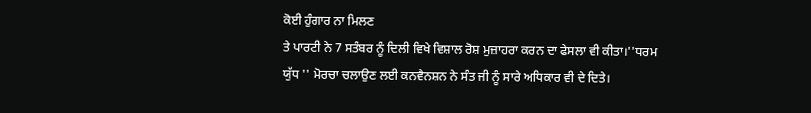ਕੋਈ ਹੁੰਗਾਰ ਨਾ ਮਿਲਣ
ਤੇ ਪਾਰਟੀ ਨੇ 7 ਸਤੰਬਰ ਨੂੰ ਦਿਲੀ ਵਿਖੇ ਵਿਸ਼ਾਲ ਰੋਸ਼ ਮੁਜ਼ਾਹਰਾ ਕਰਨ ਦਾ ਫੇਸਲਾ ਵੀ ਕੀਤਾ।''ਧਰਮ
ਯੁੱਧ '' ਮੋਰਚਾ ਚਲਾਉਣ ਲਈ ਕਨਵੈਨਸ਼ਨ ਨੇ ਸੰਤ ਜੀ ਨੂੰ ਸਾਰੇ ਅਧਿਕਾਰ ਵੀ ਦੇ ਦਿਤੇ।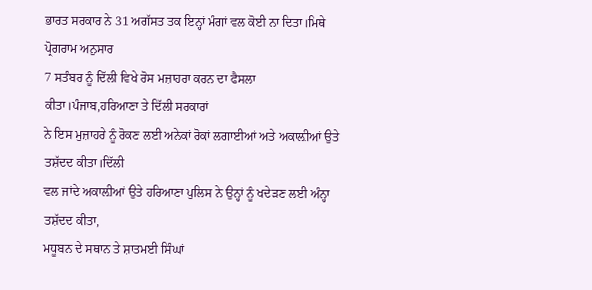ਭਾਰਤ ਸਰਕਾਰ ਨੇ 31 ਅਗੱਸਤ ਤਕ ਇਨ੍ਹਾਂ ਮੰਗਾਂ ਵਲ ਕੋਈ ਨਾ ਦਿਤਾ।ਮਿਥੇ ਪ੍ਰੋਗਰਾਮ ਅਨੁਸਾਰ
7 ਸਤੰਬਰ ਨੂੰ ਦਿੱਲੀ ਵਿਖੇ ਰੋਸ ਮਜ਼ਾਹਰਾ ਕਰਨ ਦਾ ਫੈਸਲਾ ਕੀਤਾ।ਪੰਜਾਬ,ਹਰਿਆਣਾ ਤੇ ਦਿੱਲੀ ਸਰਕਾਰਾਂ
ਨੇ ਇਸ ਮੁਜ਼ਾਹਰੇ ਨੂੰ ਰੋਕਣ ਲਈ ਅਨੇਕਾਂ ਰੋਕਾਂ ਲਗਾਈਆਂ ਅਤੇ ਅਕਾਲ਼ੀਆਂ ਉਤੇ ਤਸ਼ੱਦਦ ਕੀਤਾ।ਦਿੱਲੀ
ਵਲ ਜਾਂਦੇ ਅਕਾਲ਼ੀਆਂ ਉਤੇ ਹਰਿਆਣਾ ਪੁਲਿਸ ਨੇ ਉਨ੍ਹਾਂ ਨੂੰ ਖਦੇੜਣ ਲਈ ਅੰਨ੍ਹਾ ਤਸ਼ੱਦਦ ਕੀਤਾ,
ਮਧੂਬਨ ਦੇ ਸਥਾਨ ਤੇ ਸ਼ਾਤਮਈ ਸਿੰਘਾਂ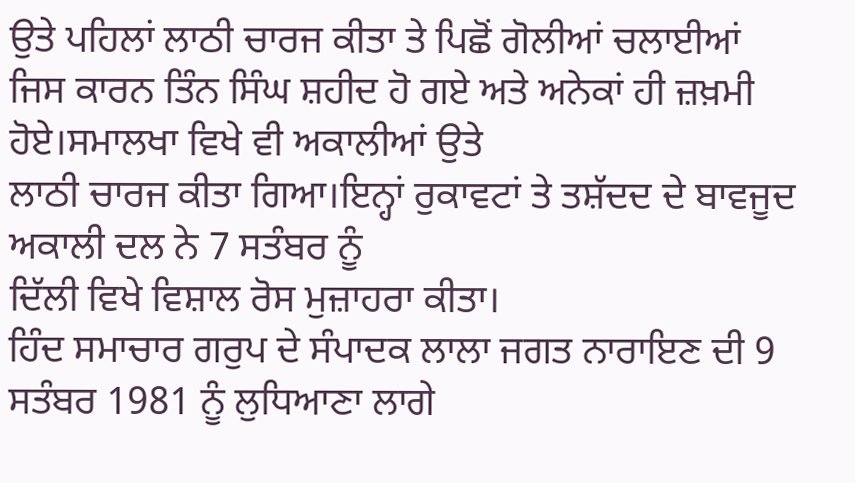ਉਤੇ ਪਹਿਲਾਂ ਲਾਠੀ ਚਾਰਜ ਕੀਤਾ ਤੇ ਪਿਛੋਂ ਗੋਲੀਆਂ ਚਲਾਈਆਂ
ਜਿਸ ਕਾਰਨ ਤਿੰਨ ਸਿੰਘ ਸ਼ਹੀਦ ਹੋ ਗਏ ਅਤੇ ਅਨੇਕਾਂ ਹੀ ਜ਼ਖ਼ਮੀ ਹੋਏ।ਸਮਾਲਖਾ ਵਿਖੇ ਵੀ ਅਕਾਲੀਆਂ ਉਤੇ
ਲਾਠੀ ਚਾਰਜ ਕੀਤਾ ਗਿਆ।ਇਨ੍ਹਾਂ ਰੁਕਾਵਟਾਂ ਤੇ ਤਸ਼ੱਦਦ ਦੇ ਬਾਵਜੂਦ ਅਕਾਲੀ ਦਲ ਨੇ 7 ਸਤੰਬਰ ਨੂੰ
ਦਿੱਲੀ ਵਿਖੇ ਵਿਸ਼ਾਲ ਰੋਸ ਮੁਜ਼ਾਹਰਾ ਕੀਤਾ।
ਹਿੰਦ ਸਮਾਚਾਰ ਗਰੁਪ ਦੇ ਸੰਪਾਦਕ ਲਾਲਾ ਜਗਤ ਨਾਰਾਇਣ ਦੀ 9 ਸਤੰਬਰ 1981 ਨੂੰ ਲੁਧਿਆਣਾ ਲਾਗੇ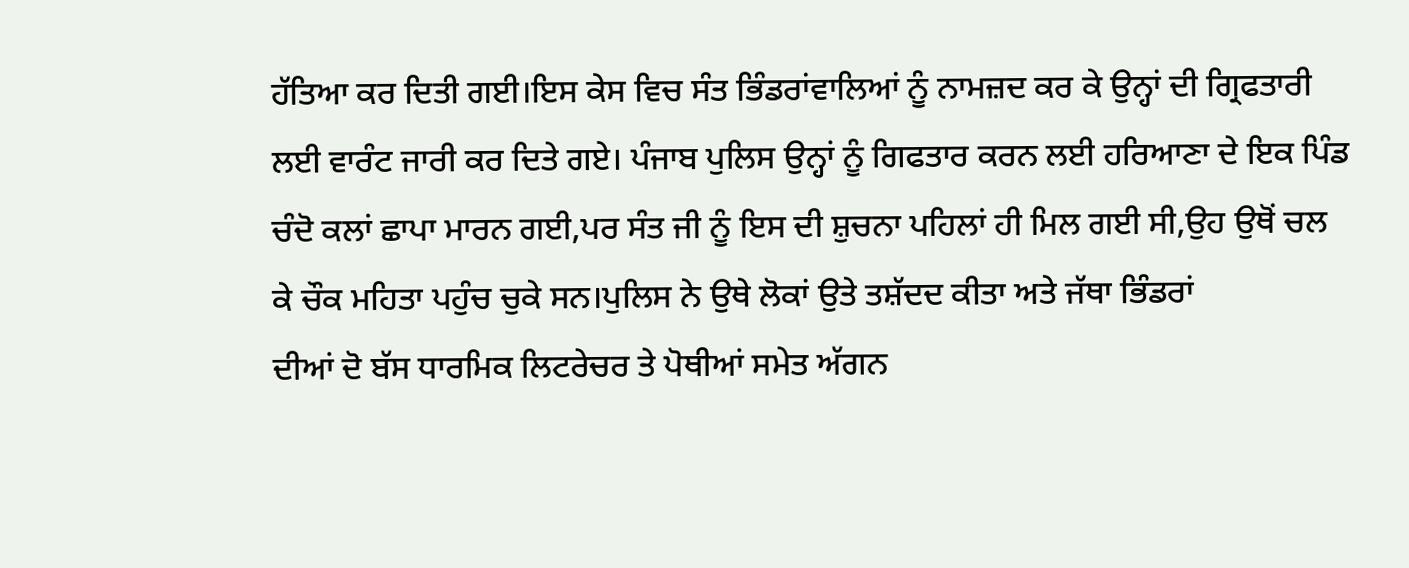ਹੱਤਿਆ ਕਰ ਦਿਤੀ ਗਈ।ਇਸ ਕੇਸ ਵਿਚ ਸੰਤ ਭਿੰਡਰਾਂਵਾਲਿਆਂ ਨੂੰ ਨਾਮਜ਼ਦ ਕਰ ਕੇ ਉਨ੍ਹਾਂ ਦੀ ਗ੍ਰਿਫਤਾਰੀ
ਲਈ ਵਾਰੰਟ ਜਾਰੀ ਕਰ ਦਿਤੇ ਗਏ। ਪੰਜਾਬ ਪੁਲਿਸ ਉਨ੍ਹਾਂ ਨੂੰ ਗਿਫਤਾਰ ਕਰਨ ਲਈ ਹਰਿਆਣਾ ਦੇ ਇਕ ਪਿੰਡ
ਚੰਦੋ ਕਲਾਂ ਛਾਪਾ ਮਾਰਨ ਗਈ,ਪਰ ਸੰਤ ਜੀ ਨੂੰ ਇਸ ਦੀ ਸ਼ੁਚਨਾ ਪਹਿਲਾਂ ਹੀ ਮਿਲ ਗਈ ਸੀ,ਉਹ ਉਥੋਂ ਚਲ
ਕੇ ਚੌਕ ਮਹਿਤਾ ਪਹੁੰਚ ਚੁਕੇ ਸਨ।ਪੁਲਿਸ ਨੇ ਉਥੇ ਲੋਕਾਂ ਉਤੇ ਤਸ਼ੱਦਦ ਕੀਤਾ ਅਤੇ ਜੱਥਾ ਭਿੰਡਰਾਂ
ਦੀਆਂ ਦੋ ਬੱਸ ਧਾਰਮਿਕ ਲਿਟਰੇਚਰ ਤੇ ਪੋਥੀਆਂ ਸਮੇਤ ਅੱਗਨ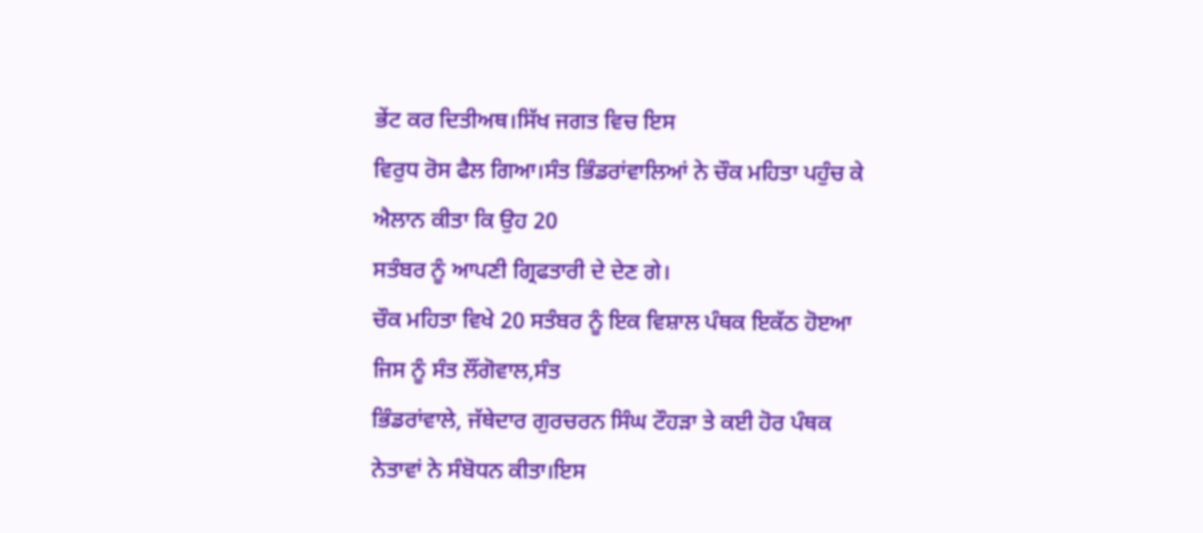ਭੇਂਟ ਕਰ ਦਿਤੀਅਥ।ਸਿੱਖ ਜਗਤ ਵਿਚ ਇਸ
ਵਿਰੁਧ ਰੋਸ ਫੈਲ ਗਿਆ।ਸੰਤ ਭਿੰਡਰਾਂਵਾਲਿਆਂ ਨੇ ਚੌਕ ਮਹਿਤਾ ਪਹੁੰਚ ਕੇ ਐਲਾਨ ਕੀਤਾ ਕਿ ਉਹ 20
ਸਤੰਬਰ ਨੂੰ ਆਪਣੀ ਗ੍ਰਿਫਤਾਰੀ ਦੇ ਦੇਣ ਗੇ।
ਚੌਕ ਮਹਿਤਾ ਵਿਖੇ 20 ਸਤੰਬਰ ਨੂੰ ਇਕ ਵਿਸ਼ਾਲ ਪੰਥਕ ਇਕੱਠ ਹੋੲਆ ਜਿਸ ਨੂੰ ਸੰਤ ਲੌਂਗੋਵਾਲ,ਸੰਤ
ਭਿੰਡਰਾਂਵਾਲੇ, ਜੱਥੇਦਾਰ ਗੁਰਚਰਨ ਸਿੰਘ ਟੌਹੜਾ ਤੇ ਕਈ ਹੋਰ ਪੰਥਕ ਨੇਤਾਵਾਂ ਨੇ ਸੰਬੋਧਨ ਕੀਤਾ।ਇਸ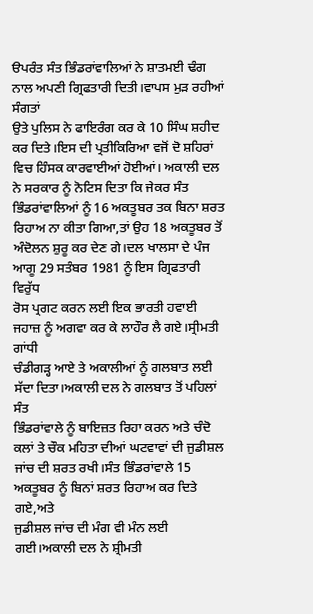ੳਪਰੰਤ ਸੰਤ ਭਿੰਡਰਾਂਵਾਲਿਆਂ ਨੇ ਸ਼ਾਤਮਈ ਢੰਗ ਨਾਲ ਅਪਣੀ ਗ੍ਰਿਫਤਾਰੀ ਦਿਤੀ।ਵਾਪਸ ਮੁੜ ਰਹੀਆਂ ਸੰਗਤਾਂ
ਉਤੇ ਪੁਲਿਸ ਨੇ ਫਾਇਰੰਗ ਕਰ ਕੇ 10 ਸਿੰਘ ਸ਼ਹੀਦ ਕਰ ਦਿਤੇ।ਇਸ ਦੀ ਪ੍ਰਤੀਕਿਰਿਆ ਵਜੋਂ ਦੋ ਸ਼ਹਿਰਾਂ
ਵਿਚ ਹਿੰਸਕ ਕਾਰਵਾਈਆਂ ਹੋਈਆਂ। ਅਕਾਲੀ ਦਲ ਨੇ ਸਰਕਾਰ ਨੂੰ ਨੋਟਿਸ ਦਿਤਾ ਕਿ ਜੇਕਰ ਸੰਤ
ਭਿੰਡਰਾਂਵਾਲਿਆਂ ਨੂੰ 16 ਅਕਤੂਬਰ ਤਕ ਬਿਨਾ ਸ਼ਰਤ ਰਿਹਾਅ ਨਾ ਕੀਤਾ ਗਿਆ,ਤਾਂ ਉਹ 18 ਅਕਤੂਬਰ ਤੋਂ
ਅੰਦੋਲਨ ਸ਼ੁਰੂ ਕਰ ਦੇਣ ਗੇ।ਦਲ ਖਾਲਸਾ ਦੇ ਪੰਜ ਆਗੂ 29 ਸਤੰਬਰ 1981 ਨੂੰ ਇਸ ਗ੍ਰਿਫਤਾਰੀ ਵਿਰੁੱਧ
ਰੋਸ ਪ੍ਰਗਟ ਕਰਨ ਲਈ ਇਕ ਭਾਰਤੀ ਹਵਾਈ ਜਹਾਜ਼ ਨੂੰ ਅਗਵਾ ਕਰ ਕੇ ਲਾਹੌਰ ਲੈ ਗਏ।ਸ੍ਰੀਮਤੀ ਗਾਂਧੀ
ਚੰਡੀਗੜ੍ਹ ਆਏ ਤੇ ਅਕਾਲੀਆਂ ਨੂੰ ਗਲਬਾਤ ਲਈ ਸੱਦਾ ਦਿਤਾ।ਅਕਾਲੀ ਦਲ ਨੇ ਗਲਬਾਤ ਤੋਂ ਪਹਿਲਾਂ ਸੰਤ
ਭਿੰਡਰਾਂਵਾਲੇ ਨੂੰ ਬਾਇਜ਼ਤ ਰਿਹਾ ਕਰਨ ਅਤੇ ਚੰਦੋ ਕਲਾਂ ਤੇ ਚੌਕ ਮਹਿਤਾ ਦੀਆਂ ਘਟਵਾਵਾਂ ਦੀ ਜੁਡੀਸ਼ਲ
ਜਾਂਚ ਦੀ ਸ਼ਰਤ ਰਖੀ।ਸੰਤ ਭਿੰਡਰਾਂਵਾਲੇ 15 ਅਕਤੂਬਰ ਨੂੰ ਬਿਨਾਂ ਸ਼ਰਤ ਰਿਹਾਅ ਕਰ ਦਿਤੇ ਗਏ,ਅਤੇ
ਜੁਡੀਸ਼ਲ ਜਾਂਚ ਦੀ ਮੰਗ ਵੀ ਮੰਨ ਲਈ ਗਈ।ਅਕਾਲੀ ਦਲ ਨੇ ਸ਼੍ਰੀਮਤੀ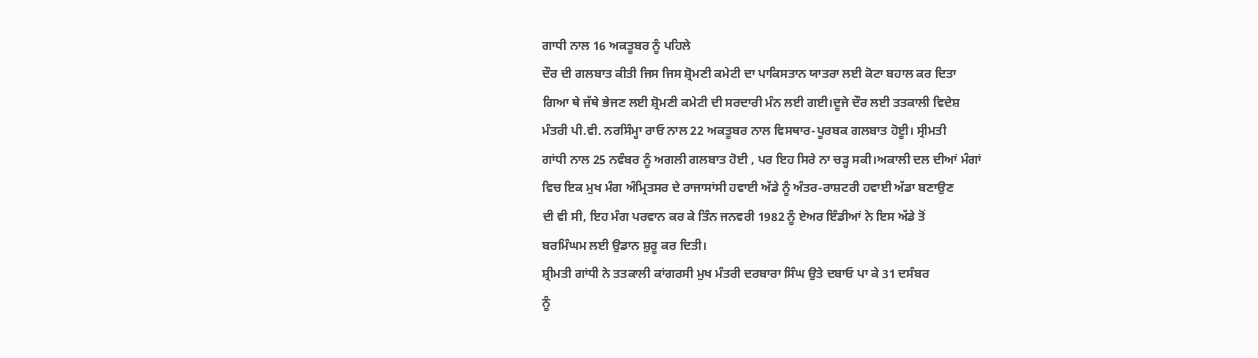ਗਾਧੀ ਨਾਲ 16 ਅਕਤੂਬਰ ਨੂੰ ਪਹਿਲੇ
ਦੌਰ ਦੀ ਗਲਬਾਤ ਕੀਤੀ ਜਿਸ ਜਿਸ ਸ਼੍ਰੋਮਣੀ ਕਮੇਟੀ ਦਾ ਪਾਕਿਸਤਾਨ ਯਾਤਰਾ ਲਈ ਕੋਟਾ ਬਹਾਲ ਕਰ ਦਿਤਾ
ਗਿਆ ਥੇ ਜੱਥੇ ਭੇਜਣ ਲਈ ਸ਼੍ਰੋਮਣੀ ਕਮੇਟੀ ਦੀ ਸਰਦਾਰੀ ਮੰਨ ਲਈ ਗਈ।ਦੂਜੇ ਦੌਰ ਲਈ ਤਤਕਾਲੀ ਵਿਦੇਸ਼
ਮੰਤਰੀ ਪੀ.ਵੀ. ਨਰਸਿੰਮ੍ਹਾ ਰਾਓ ਨਾਲ 22 ਅਕਤੂਬਰ ਨਾਲ ਵਿਸਥਾਰ-ਪੂਰਬਕ ਗਲਬਾਤ ਹੋੲੂੀ। ਸ੍ਰੀਮਤੀ
ਗਾਂਧੀ ਨਾਲ 25 ਨਵੰਬਰ ਨੂੰ ਅਗਲੀ ਗਲਬਾਤ ਹੋਈ , ਪਰ ਇਹ ਸਿਰੇ ਨਾ ਚੜ੍ਹ ਸਕੀ।ਅਕਾਲੀ ਦਲ ਦੀਆਂ ਮੰਗਾਂ
ਵਿਚ ਇਕ ਮੁਖ ਮੰਗ ਅੰਮ੍ਰਿਤਸਰ ਦੇ ਰਾਜਾਸਾਂਸੀ ਹਵਾਈ ਅੱਡੇ ਨੂੰ ਅੰਤਰ-ਰਾਸ਼ਟਰੀ ਹਵਾਈ ਅੱਡਾ ਬਣਾਉਣ
ਦੀ ਵੀ ਸੀ, ਇਹ ਮੰਗ ਪਰਵਾਨ ਕਰ ਕੇ ਤਿੰਨ ਜਨਵਰੀ 1982 ਨੂੰ ਏਅਰ ਇੰਡੀਆਂ ਨੇ ਇਸ ਅੱਡੇ ਤੋਂ
ਬਰਮਿੰਘਮ ਲਈ ਉਡਾਨ ਸ਼ੁਰੂ ਕਰ ਦਿਤੀ।
ਸ਼੍ਰੀਮਤੀ ਗਾਂਧੀ ਨੇ ਤਤਕਾਲੀ ਕਾਂਗਰਸੀ ਮੁਖ ਮੰਤਰੀ ਦਰਬਾਰਾ ਸਿੰਘ ਉਤੇ ਦਬਾਓ ਪਾ ਕੇ 31 ਦਸੰਬਰ
ਨੂੰ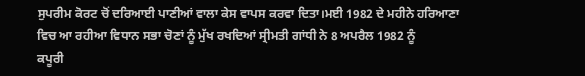ਸੁਪਰੀਮ ਕੋਰਟ ਚੋਂ ਦਰਿਆਈ ਪਾਣੀਆਂ ਵਾਲਾ ਕੇਸ ਵਾਪਸ ਕਰਵਾ ਦਿਤਾ।ਮਈ 1982 ਦੇ ਮਹੀਨੇ ਹਰਿਆਣਾ
ਵਿਚ ਆ ਰਹੀਆ ਵਿਧਾਨ ਸਭਾ ਚੋਣਾਂ ਨੂੰ ਮੁੱਖ ਰਖਦਿਆਂ ਸ੍ਰੀਮਤੀ ਗਾਂਧੀ ਨੇ 8 ਅਪਰੈਲ 1982 ਨੂੰ
ਕਪੂਰੀ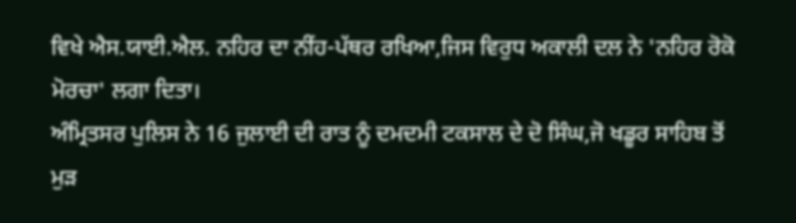ਵਿਖੇ ਐਸ.ਯਾਈ.ਐਲ. ਨਹਿਰ ਦਾ ਨੀਂਹ-ਪੱਥਰ ਰਖਿਆ,ਜਿਸ ਵਿਰੁਧ ਅਕਾਲੀ ਦਲ ਨੇ 'ਨਹਿਰ ਰੋਕੋ
ਮੋਰਚਾ' ਲਗਾ ਦਿਤਾ।
ਅੰਮ੍ਰਿਤਸਰ ਪੁਲਿਸ ਨੇ 16 ਜੁਲਾਈ ਦੀ ਰਾਤ ਨੂੰ ਦਮਦਮੀ ਟਕਸਾਲ ਦੇ ਦੋ ਸਿੰਘ,ਜੋ ਖਡੂਰ ਸਾਹਿਬ ਤੋਂ
ਮੁੜ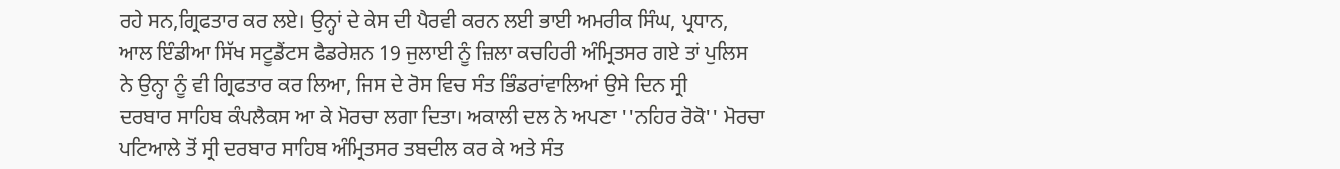ਰਹੇ ਸਨ,ਗ੍ਰਿਫਤਾਰ ਕਰ ਲਏ। ਉਨ੍ਹਾਂ ਦੇ ਕੇਸ ਦੀ ਪੈਰਵੀ ਕਰਨ ਲਈ ਭਾਈ ਅਮਰੀਕ ਸਿੰਘ, ਪ੍ਰਧਾਨ,
ਆਲ ਇੰਡੀਆ ਸਿੱਖ ਸਟੂਡੈਂਟਸ ਫੈਡਰੇਸ਼ਨ 19 ਜੁਲਾਈ ਨੂੰ ਜ਼ਿਲਾ ਕਚਹਿਰੀ ਅੰਮ੍ਰਿਤਸਰ ਗਏ ਤਾਂ ਪੁਲਿਸ
ਨੇ ਉਨ੍ਹਾ ਨੂੰ ਵੀ ਗ੍ਰਿਫਤਾਰ ਕਰ ਲਿਆ, ਜਿਸ ਦੇ ਰੋਸ ਵਿਚ ਸੰਤ ਭਿੰਡਰਾਂਵਾਲਿਆਂ ਉਸੇ ਦਿਨ ਸ੍ਰੀ
ਦਰਬਾਰ ਸਾਹਿਬ ਕੰਪਲੈਕਸ ਆ ਕੇ ਮੋਰਚਾ ਲਗਾ ਦਿਤਾ। ਅਕਾਲੀ ਦਲ ਨੇ ਅਪਣਾ ''ਨਹਿਰ ਰੋਕੋ'' ਮੋਰਚਾ
ਪਟਿਆਲੇ ਤੋਂ ਸ੍ਰੀ ਦਰਬਾਰ ਸਾਹਿਬ ਅੰਮ੍ਰਿਤਸਰ ਤਬਦੀਲ ਕਰ ਕੇ ਅਤੇ ਸੰਤ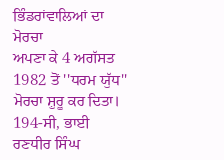ਭਿੰਡਰਾਂਵਾਲਿਆਂ ਦਾ ਮੋਰਚਾ
ਅਪਣਾ ਕੇ 4 ਅਗੱਸਤ 1982 ਤੋਂ ''ਧਰਮ ਯੁੱਧ'' ਮੋਰਚਾ ਸ਼ੁਰੂ ਕਰ ਦਿਤਾ।
194-ਸੀ, ਭਾਈ ਰਣਧੀਰ ਸਿੰਘ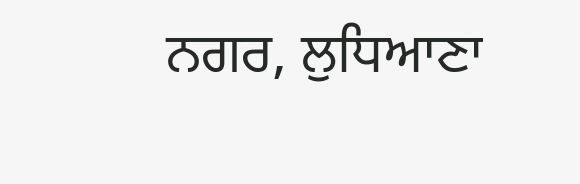ਨਗਰ, ਲੁਧਿਆਣਾ